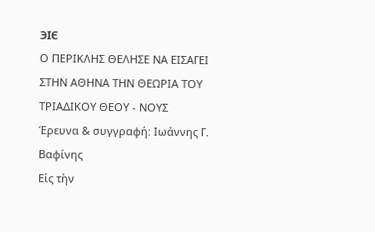ЭIЄ
Ο ΠΕΡΙΚΛΗΣ ΘΕΛΗΣΕ ΝΑ ΕΙΣΑΓΕΙ
ΣΤΗΝ ΑΘΗΝΑ ΤΗΝ ΘΕΩΡΙΑ ΤΟΥ ΤΡΙΑΔΙΚΟΥ ΘΕΟΥ - ΝΟΥΣ
Έρευνα & συγγραφή: Ιωάννης Γ. Βαφίνης
Εἰς τὴν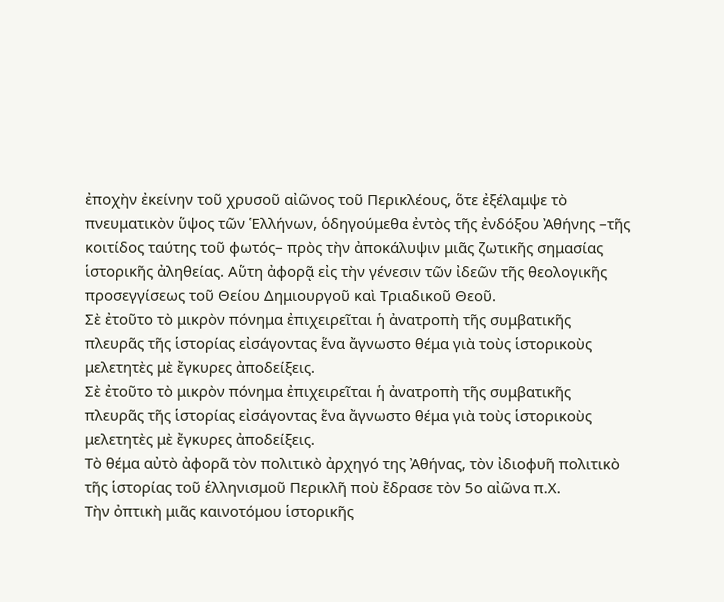ἐποχὴν ἐκείνην τοῦ χρυσοῦ αἰῶνος τοῦ Περικλέους, ὅτε ἐξέλαμψε τὸ πνευματικὸν ὕψος τῶν Ἑλλήνων, ὁδηγούμεθα ἐντὸς τῆς ἐνδόξου Ἀθήνης –τῆς κοιτίδος ταύτης τοῦ φωτός– πρὸς τὴν ἀποκάλυψιν μιᾶς ζωτικῆς σημασίας ἱστορικῆς ἀληθείας. Αὕτη ἀφορᾷ εἰς τὴν γένεσιν τῶν ἰδεῶν τῆς θεολογικῆς προσεγγίσεως τοῦ Θείου Δημιουργοῦ καὶ Τριαδικοῦ Θεοῦ.
Σὲ ἐτοῦτο τὸ μικρὸν πόνημα ἐπιχειρεῖται ἡ ἀνατροπὴ τῆς συμβατικῆς πλευρᾶς τῆς ἱστορίας εἰσάγοντας ἕνα ἄγνωστο θέμα γιὰ τοὺς ἱστορικοὺς μελετητὲς μὲ ἔγκυρες ἀποδείξεις.
Σὲ ἐτοῦτο τὸ μικρὸν πόνημα ἐπιχειρεῖται ἡ ἀνατροπὴ τῆς συμβατικῆς πλευρᾶς τῆς ἱστορίας εἰσάγοντας ἕνα ἄγνωστο θέμα γιὰ τοὺς ἱστορικοὺς μελετητὲς μὲ ἔγκυρες ἀποδείξεις.
Τὸ θέμα αὐτὸ ἀφορᾶ τὸν πολιτικὸ ἀρχηγό της Ἀθήνας, τὸν ἰδιοφυῆ πολιτικὸ τῆς ἱστορίας τοῦ ἑλληνισμοῦ Περικλῆ ποὺ ἔδρασε τὸν 5ο αἰῶνα π.Χ.
Τὴν ὀπτικὴ μιᾶς καινοτόμου ἱστορικῆς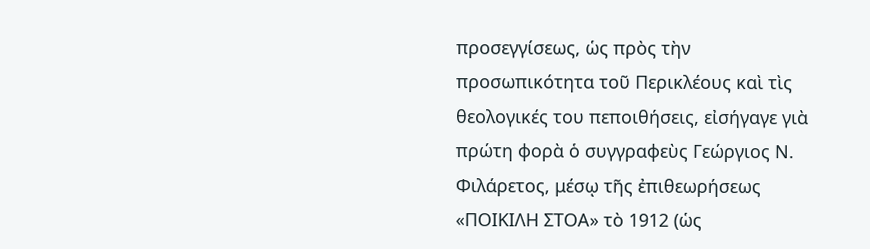προσεγγίσεως, ὡς πρὸς τὴν προσωπικότητα τοῦ Περικλέους καὶ τὶς θεολογικές του πεποιθήσεις, εἰσήγαγε γιὰ πρώτη φορὰ ὁ συγγραφεὺς Γεώργιος Ν. Φιλάρετος, μέσῳ τῆς ἐπιθεωρήσεως «ΠΟΙΚΙΛΗ ΣΤΟΑ» τὸ 1912 (ὡς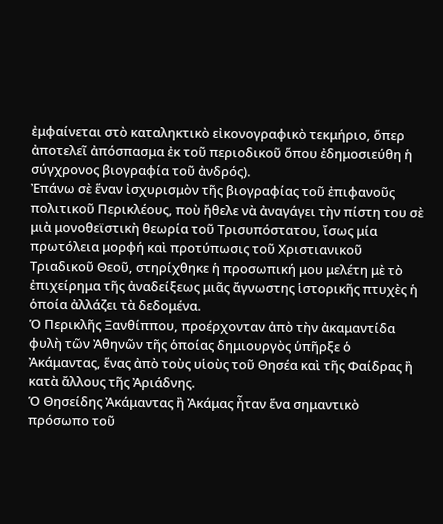ἐμφαίνεται στὸ καταληκτικὸ εἰκονογραφικὸ τεκμήριο, ὅπερ ἀποτελεῖ ἀπόσπασμα ἐκ τοῦ περιοδικοῦ ὅπου ἐδημοσιεύθη ἡ σύγχρονος βιογραφία τοῦ ἀνδρός).
Ἐπάνω σὲ ἕναν ἰσχυρισμὸν τῆς βιογραφίας τοῦ ἐπιφανοῦς πολιτικοῦ Περικλέους, ποὺ ἤθελε νὰ ἀναγάγει τὴν πίστη του σὲ μιὰ μονοθεϊστικὴ θεωρία τοῦ Τρισυπόστατου, ἴσως μία πρωτόλεια μορφή καὶ προτύπωσις τοῦ Χριστιανικοῦ Τριαδικοῦ Θεοῦ, στηρίχθηκε ἡ προσωπική μου μελέτη μὲ τὸ ἐπιχείρημα τῆς ἀναδείξεως μιᾶς ἄγνωστης ἱστορικῆς πτυχὲς ἡ ὁποία ἀλλάζει τὰ δεδομένα.
Ὁ Περικλῆς Ξανθίππου, προέρχονταν ἀπὸ τὴν ἀκαμαντίδα φυλὴ τῶν Ἀθηνῶν τῆς ὁποίας δημιουργὸς ὑπῆρξε ὁ Ἀκάμαντας, ἕνας ἀπὸ τοὺς υἱοὺς τοῦ Θησέα καὶ τῆς Φαίδρας ἢ κατὰ ἄλλους τῆς Ἀριάδνης.
Ὁ Θησείδης Ἀκάμαντας ἢ Ἀκάμας ἦταν ἕνα σημαντικὸ πρόσωπο τοῦ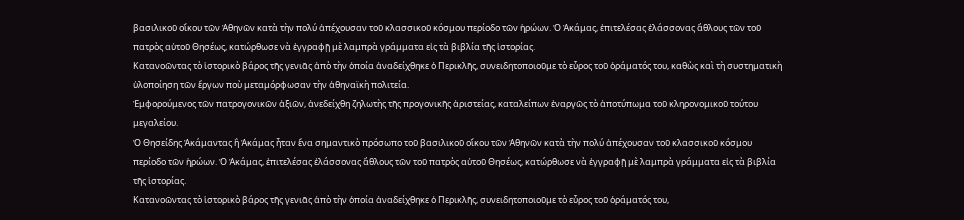βασιλικοῦ οἴκου τῶν Ἀθηνῶν κατὰ τὴν πολύ ἀπέχουσαν τοῦ κλασσικοῦ κόσμου περίοδο τῶν ἡρώων. Ὁ Ἀκάμας, ἐπιτελέσας ἐλάσσονας ἄθλους τῶν τοῦ πατρὸς αὐτοῦ Θησέως, κατώρθωσε νὰ ἐγγραφῇ μὲ λαμπρὰ γράμματα εἰς τὰ βιβλία τῆς ἱστορίας.
Κατανοῶντας τὸ ἱστορικὸ βάρος τῆς γενιᾶς ἀπὸ τὴν ὁποία ἀναδείχθηκε ὁ Περικλῆς, συνειδητοποιοῦμε τὸ εὗρος τοῦ ὁράματός του, καθὼς καὶ τὴ συστηματικὴ ὑλοποίηση τῶν ἔργων ποὺ μεταμόρφωσαν τὴν ἀθηναϊκὴ πολιτεία.
Ἐμφορούμενος τῶν πατρογονικῶν ἀξιῶν, ἀνεδείχθη ζηλωτὴς τῆς προγονικῆς ἀριστείας, καταλείπων ἐναργῶς τὸ ἀποτύπωμα τοῦ κληρονομικοῦ τούτου μεγαλείου.
Ὁ Θησείδης Ἀκάμαντας ἢ Ἀκάμας ἦταν ἕνα σημαντικὸ πρόσωπο τοῦ βασιλικοῦ οἴκου τῶν Ἀθηνῶν κατὰ τὴν πολύ ἀπέχουσαν τοῦ κλασσικοῦ κόσμου περίοδο τῶν ἡρώων. Ὁ Ἀκάμας, ἐπιτελέσας ἐλάσσονας ἄθλους τῶν τοῦ πατρὸς αὐτοῦ Θησέως, κατώρθωσε νὰ ἐγγραφῇ μὲ λαμπρὰ γράμματα εἰς τὰ βιβλία τῆς ἱστορίας.
Κατανοῶντας τὸ ἱστορικὸ βάρος τῆς γενιᾶς ἀπὸ τὴν ὁποία ἀναδείχθηκε ὁ Περικλῆς, συνειδητοποιοῦμε τὸ εὗρος τοῦ ὁράματός του,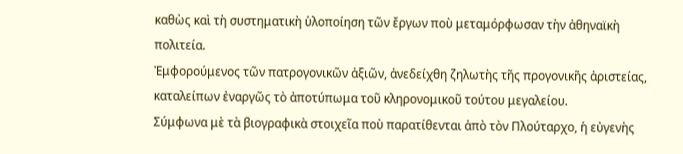καθὼς καὶ τὴ συστηματικὴ ὑλοποίηση τῶν ἔργων ποὺ μεταμόρφωσαν τὴν ἀθηναϊκὴ πολιτεία.
Ἐμφορούμενος τῶν πατρογονικῶν ἀξιῶν, ἀνεδείχθη ζηλωτὴς τῆς προγονικῆς ἀριστείας, καταλείπων ἐναργῶς τὸ ἀποτύπωμα τοῦ κληρονομικοῦ τούτου μεγαλείου.
Σύμφωνα μὲ τὰ βιογραφικὰ στοιχεῖα ποὺ παρατίθενται ἀπὸ τὸν Πλούταρχο, ἡ εὐγενὴς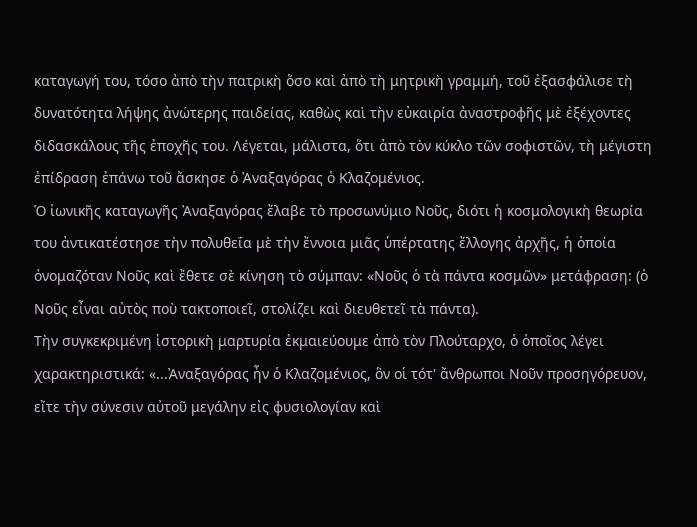καταγωγή του, τόσο ἀπὸ τὴν πατρικὴ ὅσο καὶ ἀπὸ τὴ μητρικὴ γραμμή, τοῦ ἐξασφάλισε τὴ δυνατότητα λήψης ἀνώτερης παιδείας, καθὼς καὶ τὴν εὐκαιρία ἀναστροφῆς μὲ ἐξέχοντες διδασκάλους τῆς ἐποχῆς του. Λέγεται, μάλιστα, ὅτι ἀπὸ τὸν κύκλο τῶν σοφιστῶν, τὴ μέγιστη ἐπίδραση ἐπάνω τοῦ ἄσκησε ὁ Ἀναξαγόρας ὁ Κλαζομένιος.
Ὁ ἰωνικῆς καταγωγῆς Ἀναξαγόρας ἔλαβε τὸ προσωνύμιο Νοῦς, διότι ἡ κοσμολογικὴ θεωρία του ἀντικατέστησε τὴν πολυθεΐα μὲ τὴν ἔννοια μιᾶς ὑπέρτατης ἔλλογης ἀρχῆς, ἡ ὁποία ὀνομαζόταν Νοῦς καὶ ἔθετε σὲ κίνηση τὸ σύμπαν: «Νοῦς ὁ τὰ πάντα κοσμῶν» μετάφραση: (ὁ Νοῦς εἶναι αὐτὸς ποὺ τακτοποιεῖ, στολίζει καὶ διευθετεῖ τὰ πάντα).
Τὴν συγκεκριμένη ἱστορικὴ μαρτυρία ἐκμαιεύουμε ἀπὸ τὸν Πλούταρχο, ὁ ὁποῖος λέγει χαρακτηριστικά: «...Ἀναξαγόρας ἦν ὁ Κλαζομένιος, ὃν οἱ τότ' ἄνθρωποι Νοῦν προσηγόρευον, εἴτε τὴν σύνεσιν αὐτοῦ μεγάλην εἰς φυσιολογίαν καὶ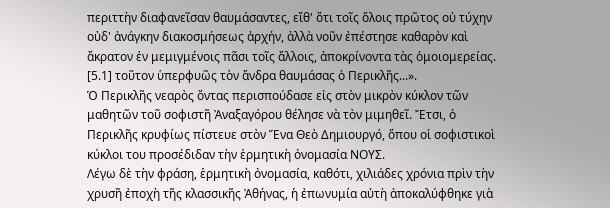περιττὴν διαφανεῖσαν θαυμάσαντες, εἴθ' ὅτι τοῖς ὅλοις πρῶτος οὐ τύχην οὐδ' ἀνάγκην διακοσμήσεως ἀρχήν, ἀλλὰ νοῦν ἐπέστησε καθαρὸν καὶ ἄκρατον ἐν μεμιγμένοις πᾶσι τοῖς ἄλλοις, ἀποκρίνοντα τὰς ὁμοιομερείας. [5.1] τοῦτον ὑπερφυῶς τὸν ἄνδρα θαυμάσας ὁ Περικλῆς...».
Ὁ Περικλῆς νεαρὸς ὄντας περισπούδασε εἰς στὸν μικρὸν κύκλον τῶν μαθητῶν τοῦ σοφιστῆ Ἀναξαγόρου θέλησε νὰ τὸν μιμηθεῖ. Ἔτσι, ὁ Περικλῆς κρυφίως πίστευε στὸν Ἕνα Θεὸ Δημιουργό, ὅπου οἱ σοφιστικοὶ κύκλοι του προσέδιδαν τὴν ἑρμητικὴ ὀνομασία ΝΟΥΣ.
Λέγω δὲ τὴν φράση, ἑρμητικὴ ὀνομασία, καθότι, χιλιάδες χρόνια πρὶν τὴν χρυσῆ ἐποχὴ τῆς κλασσικῆς Ἀθήνας, ἡ ἐπωνυμία αὐτὴ ἀποκαλύφθηκε γιὰ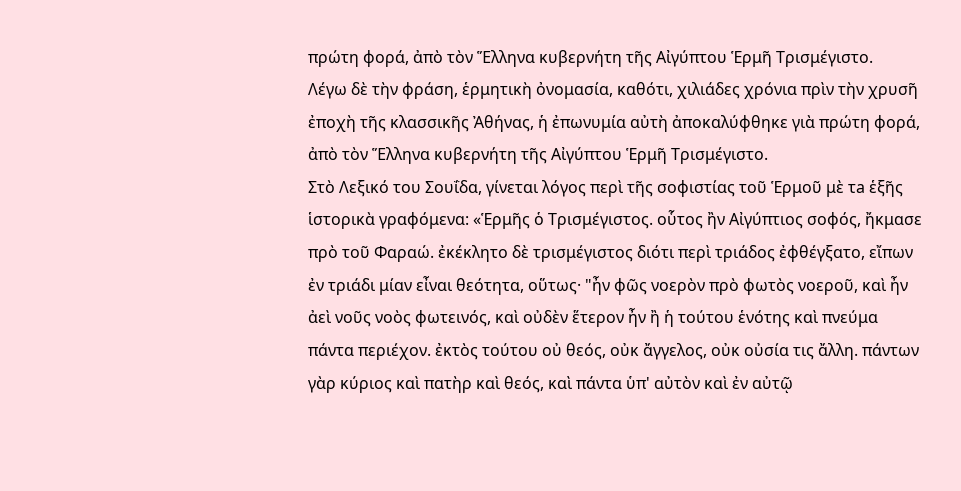πρώτη φορά, ἀπὸ τὸν Ἕλληνα κυβερνήτη τῆς Αἰγύπτου Ἑρμῆ Τρισμέγιστο.
Λέγω δὲ τὴν φράση, ἑρμητικὴ ὀνομασία, καθότι, χιλιάδες χρόνια πρὶν τὴν χρυσῆ ἐποχὴ τῆς κλασσικῆς Ἀθήνας, ἡ ἐπωνυμία αὐτὴ ἀποκαλύφθηκε γιὰ πρώτη φορά, ἀπὸ τὸν Ἕλληνα κυβερνήτη τῆς Αἰγύπτου Ἑρμῆ Τρισμέγιστο.
Στὸ Λεξικό του Σουΐδα, γίνεται λόγος περὶ τῆς σοφιστίας τοῦ Ἑρμοῦ μὲ τa ἑξῆς ἱστορικὰ γραφόμενα: «Ἑρμῆς ὁ Τρισμέγιστος. οὗτος ἢν Αἰγύπτιος σοφός, ἤκμασε πρὸ τοῦ Φαραώ. ἐκέκλητο δὲ τρισμέγιστος διότι περὶ τριάδος ἐφθέγξατο, εἴπων ἐν τριάδι μίαν εἶναι θεότητα, οὕτως· "ἦν φῶς νοερὸν πρὸ φωτὸς νοεροῦ, καὶ ἦν ἀεὶ νοῦς νοὸς φωτεινός, καὶ οὐδὲν ἕτερον ἦν ἢ ἡ τούτου ἑνότης καὶ πνεύμα πάντα περιέχον. ἐκτὸς τούτου οὐ θεός, οὐκ ἄγγελος, οὐκ οὐσία τις ἄλλη. πάντων γὰρ κύριος καὶ πατὴρ καὶ θεός, καὶ πάντα ὑπ' αὐτὸν καὶ ἐν αὐτῷ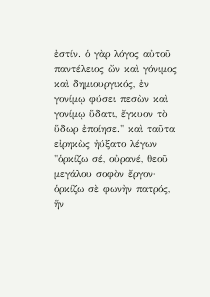ἐστίν. ὁ γὰρ λόγος αὐτοῦ παντέλειος ὤν καὶ γόνιμος καὶ δημιουργικός, ἐν γονίμῳ φύσει πεσὼν καὶ γονίμῳ ὕδατι, ἔγκυον τὸ ὕδωρ ἐποίησε." καὶ ταῦτα εἰρηκὼς ἠύξατο λέγων "ὁρκίζω σέ, οὐρανέ, θεοῦ μεγάλου σοφὸν ἔργον· ὁρκίζω σὲ φωνὴν πατρός, ἥν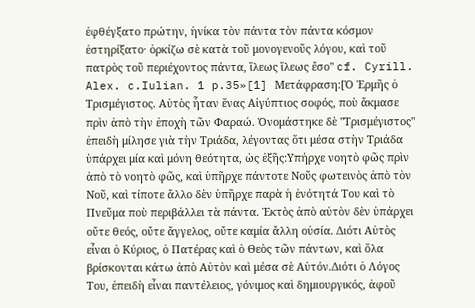ἐφθέγξατο πρώτην, ἡνίκα τὸν πάντα τὸν πάντα κόσμον ἐστηρίξατο· ὁρκίζω σὲ κατὰ τοῦ μονογενοῦς λόγου, καὶ τοῦ πατρὸς τοῦ περιέχοντος πάντα, ἵλεως ἵλεως ἔσο" cf. Cyrill. Alex. c.Iulian. 1 p.35»[1] Μετάφραση:[Ὁ Ἑρμῆς ὁ Τρισμέγιστος. Αὐτὸς ἦταν ἕνας Αἰγύπτιος σοφός, ποὺ ἄκμασε πρὶν ἀπὸ τὴν ἐποχὴ τῶν Φαραώ. Ὀνομάστηκε δὲ "Τρισμέγιστος" ἐπειδὴ μίλησε γιὰ τὴν Τριάδα, λέγοντας ὅτι μέσα στὴν Τριάδα ὑπάρχει μία καὶ μόνη θεότητα, ὡς ἑξῆς:Υπήρχε νοητὸ φῶς πρὶν ἀπὸ τὸ νοητὸ φῶς, καὶ ὑπῆρχε πάντοτε Νοῦς φωτεινὸς ἀπὸ τὸν Νοῦ, καὶ τίποτε ἄλλο δὲν ὑπῆρχε παρὰ ἡ ἑνότητά Του καὶ τὸ Πνεῦμα ποὺ περιβάλλει τὰ πάντα. Ἐκτὸς ἀπὸ αὐτὸν δὲν ὑπάρχει οὔτε θεός, οὔτε ἄγγελος, οὔτε καμία ἄλλη οὐσία. Διότι Αὐτὸς εἶναι ὁ Κύριος, ὁ Πατέρας καὶ ὁ Θεὸς τῶν πάντων, καὶ ὅλα βρίσκονται κάτω ἀπὸ Αὐτὸν καὶ μέσα σὲ Αὐτόν.Διότι ὁ Λόγος Του, ἐπειδὴ εἶναι παντέλειος, γόνιμος καὶ δημιουργικός, ἀφοῦ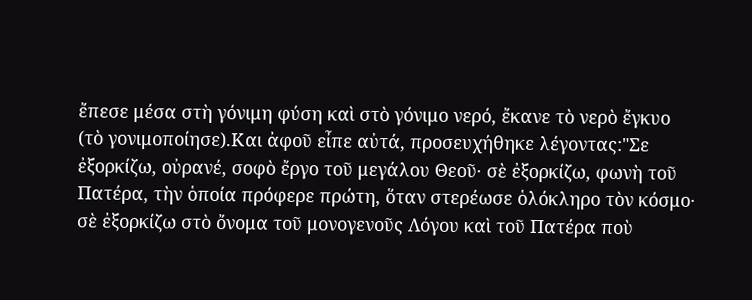ἔπεσε μέσα στὴ γόνιμη φύση καὶ στὸ γόνιμο νερό, ἔκανε τὸ νερὸ ἔγκυο (τὸ γονιμοποίησε).Και ἀφοῦ εἶπε αὐτά, προσευχήθηκε λέγοντας:"Σε ἐξορκίζω, οὐρανέ, σοφὸ ἔργο τοῦ μεγάλου Θεοῦ· σὲ ἐξορκίζω, φωνὴ τοῦ Πατέρα, τὴν ὁποία πρόφερε πρώτη, ὅταν στερέωσε ὁλόκληρο τὸν κόσμο· σὲ ἐξορκίζω στὸ ὄνομα τοῦ μονογενοῦς Λόγου καὶ τοῦ Πατέρα ποὺ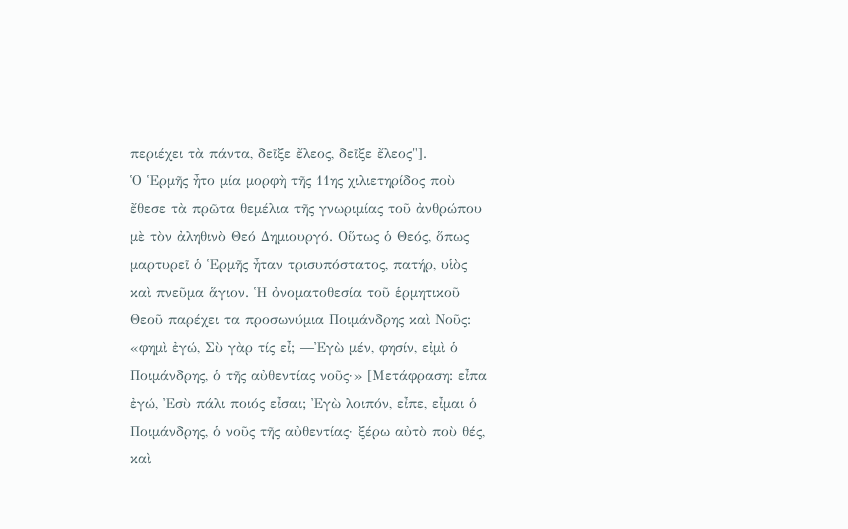περιέχει τὰ πάντα, δεῖξε ἔλεος, δεῖξε ἔλεος"].
Ὁ Ἑρμῆς ἦτο μία μορφὴ τῆς 11ης χιλιετηρίδος ποὺ ἔθεσε τὰ πρῶτα θεμέλια τῆς γνωριμίας τοῦ ἀνθρώπου μὲ τὸν ἀληθινὸ Θεό Δημιουργό. Οὕτως ὁ Θεός, ὅπως μαρτυρεῖ ὁ Ἑρμῆς ἦταν τρισυπόστατος, πατήρ, υἱὸς καὶ πνεῦμα ἅγιον. Ἡ ὀνοματοθεσία τοῦ ἑρμητικοῦ Θεοῦ παρέχει τα προσωνύμια Ποιμάνδρης καὶ Νοῦς: «φημὶ ἐγώ, Σὺ γὰρ τίς εἶ; ―Ἐγὼ μέν, φησίν, εἰμὶ ὁ Ποιμάνδρης, ὁ τῆς αὐθεντίας νοῦς·» [Μετάφραση: εἶπα ἐγώ, Ἐσὺ πάλι ποιός εἶσαι; Ἐγὼ λοιπόν, εἶπε, εἶμαι ὁ Ποιμάνδρης, ὁ νοῦς τῆς αὐθεντίας· ξέρω αὐτὸ ποὺ θές, καὶ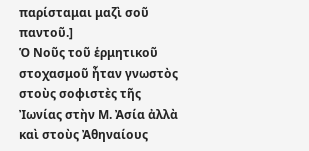παρίσταμαι μαζὶ σοῦ παντοῦ.]
Ὁ Νοῦς τοῦ ἑρμητικοῦ στοχασμοῦ ἦταν γνωστὸς στοὺς σοφιστὲς τῆς Ἰωνίας στὴν Μ. Ἀσία ἀλλὰ καὶ στοὺς Ἀθηναίους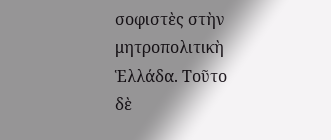σοφιστὲς στὴν μητροπολιτικὴ Ἑλλάδα. Τοῦτο δὲ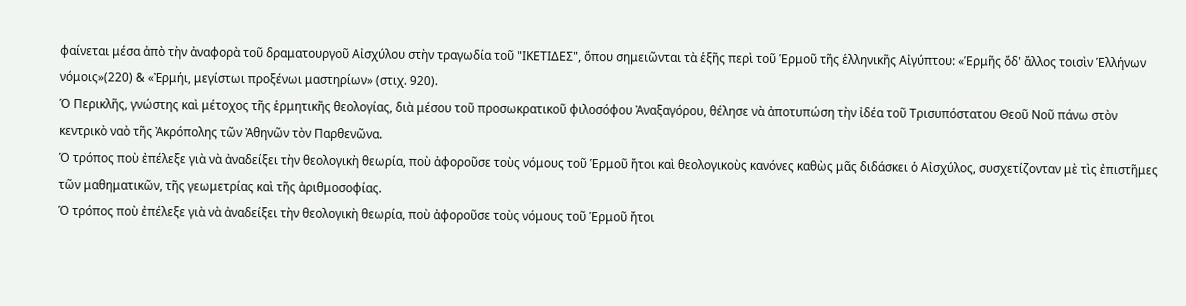φαίνεται μέσα ἀπὸ τὴν ἀναφορὰ τοῦ δραματουργοῦ Αἰσχύλου στὴν τραγωδία τοῦ "ΙΚΕΤΙΔΕΣ", ὅπου σημειῶνται τὰ ἑξῆς περὶ τοῦ Ἑρμοῦ τῆς ἑλληνικῆς Αἰγύπτου: «Ἑρμῆς ὄδ' ἄλλος τοισὶν Ἑλλήνων νόμοις»(220) & «Ἐρμήι, μεγίστωι προξένωι μαστηρίων» (στιχ. 920).
Ὁ Περικλῆς, γνώστης καὶ μέτοχος τῆς ἑρμητικῆς θεολογίας, διὰ μέσου τοῦ προσωκρατικοῦ φιλοσόφου Ἀναξαγόρου, θέλησε νὰ ἀποτυπώση τὴν ἰδέα τοῦ Τρισυπόστατου Θεοῦ Νοῦ πάνω στὸν κεντρικὸ ναὸ τῆς Ἀκρόπολης τῶν Ἀθηνῶν τὸν Παρθενῶνα.
Ὁ τρόπος ποὺ ἐπέλεξε γιὰ νὰ ἀναδείξει τὴν θεολογικὴ θεωρία, ποὺ ἀφοροῦσε τοὺς νόμους τοῦ Ἑρμοῦ ἤτοι καὶ θεολογικοὺς κανόνες καθὼς μᾶς διδάσκει ὁ Αἰσχύλος, συσχετίζονταν μὲ τὶς ἐπιστῆμες τῶν μαθηματικῶν, τῆς γεωμετρίας καὶ τῆς ἀριθμοσοφίας.
Ὁ τρόπος ποὺ ἐπέλεξε γιὰ νὰ ἀναδείξει τὴν θεολογικὴ θεωρία, ποὺ ἀφοροῦσε τοὺς νόμους τοῦ Ἑρμοῦ ἤτοι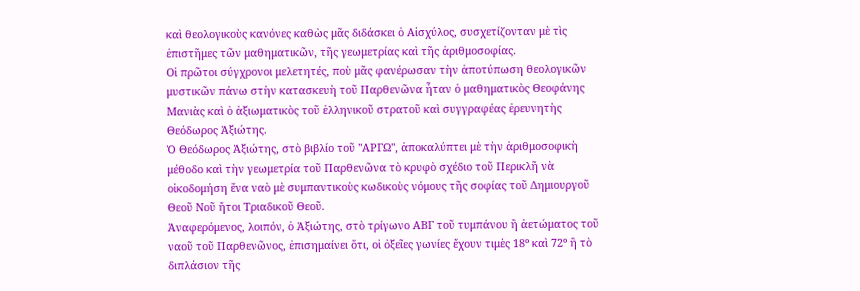καὶ θεολογικοὺς κανόνες καθὼς μᾶς διδάσκει ὁ Αἰσχύλος, συσχετίζονταν μὲ τὶς ἐπιστῆμες τῶν μαθηματικῶν, τῆς γεωμετρίας καὶ τῆς ἀριθμοσοφίας.
Οἱ πρῶτοι σύγχρονοι μελετητές, ποὺ μᾶς φανέρωσαν τὴν ἀποτύπωση θεολογικῶν μυστικῶν πάνω στὴν κατασκευὴ τοῦ Παρθενῶνα ἦταν ὁ μαθηματικὸς Θεοφάνης Μανιὰς καὶ ὁ ἀξιωματικὸς τοῦ ἑλληνικοῦ στρατοῦ καὶ συγγραφέας ἐρευνητὴς Θεόδωρος Ἀξιώτης.
Ὁ Θεόδωρος Ἀξιώτης, στὸ βιβλίο τοῦ "ΑΡΓΩ", ἀποκαλύπτει μὲ τὴν ἀριθμοσοφικὴ μέθοδο καὶ τὴν γεωμετρία τοῦ Παρθενῶνα τὸ κρυφὸ σχέδιο τοῦ Περικλῆ νὰ οἰκοδομήση ἕνα ναὸ μὲ συμπαντικοὺς κωδικοὺς νόμους τῆς σοφίας τοῦ Δημιουργοῦ Θεοῦ Νοῦ ἤτοι Τριαδικοῦ Θεοῦ.
Ἀναφερόμενος, λοιπόν, ὁ Ἀξιώτης, στὸ τρίγωνο ΑΒΓ τοῦ τυμπάνου ἢ ἀετώματος τοῦ ναοῦ τοῦ Παρθενῶνος, ἐπισημαίνει ὅτι, οἱ ὀξεῖες γωνίες ἔχουν τιμὲς 18º καὶ 72º ἢ τὸ διπλάσιον τῆς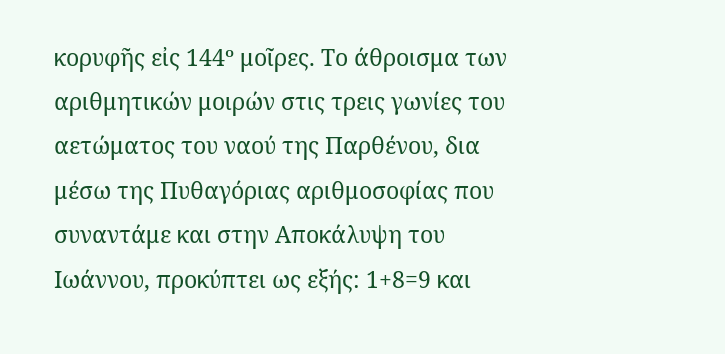κορυφῆς εἰς 144º μοῖρες. Το άθροισμα των αριθμητικών μοιρών στις τρεις γωνίες του αετώματος του ναού της Παρθένου, δια μέσω της Πυθαγόριας αριθμοσοφίας που συναντάμε και στην Αποκάλυψη του Ιωάννου, προκύπτει ως εξής: 1+8=9 και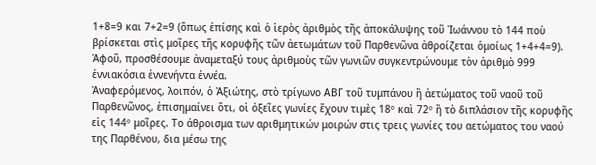1+8=9 και 7+2=9 (ὅπως ἐπίσης καὶ ὁ ἱερὸς ἀριθμὸς τῆς ἀποκάλυψης τοῦ Ἰωάννου τὸ 144 ποὺ βρίσκεται στὶς μοῖρες τῆς κορυφῆς τῶν ἀετωμάτων τοῦ Παρθενῶνα ἀθροίζεται ὁμοίως 1+4+4=9). Ἀφοῦ, προσθέσουμε ἀναμεταξύ τους ἀριθμοὺς τῶν γωνιῶν συγκεντρώνουμε τὸν ἀριθμὸ 999 ἐννιακόσια ἐννενήντα ἐννέα.
Ἀναφερόμενος, λοιπόν, ὁ Ἀξιώτης, στὸ τρίγωνο ΑΒΓ τοῦ τυμπάνου ἢ ἀετώματος τοῦ ναοῦ τοῦ Παρθενῶνος, ἐπισημαίνει ὅτι, οἱ ὀξεῖες γωνίες ἔχουν τιμὲς 18º καὶ 72º ἢ τὸ διπλάσιον τῆς κορυφῆς εἰς 144º μοῖρες. Το άθροισμα των αριθμητικών μοιρών στις τρεις γωνίες του αετώματος του ναού της Παρθένου, δια μέσω της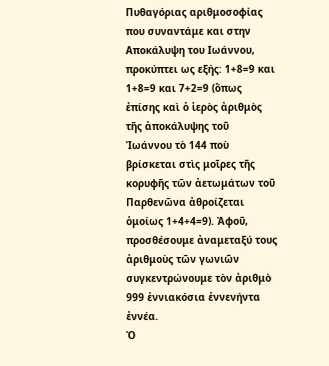Πυθαγόριας αριθμοσοφίας που συναντάμε και στην Αποκάλυψη του Ιωάννου, προκύπτει ως εξής: 1+8=9 και 1+8=9 και 7+2=9 (ὅπως ἐπίσης καὶ ὁ ἱερὸς ἀριθμὸς τῆς ἀποκάλυψης τοῦ Ἰωάννου τὸ 144 ποὺ βρίσκεται στὶς μοῖρες τῆς κορυφῆς τῶν ἀετωμάτων τοῦ Παρθενῶνα ἀθροίζεται ὁμοίως 1+4+4=9). Ἀφοῦ, προσθέσουμε ἀναμεταξύ τους ἀριθμοὺς τῶν γωνιῶν συγκεντρώνουμε τὸν ἀριθμὸ 999 ἐννιακόσια ἐννενήντα ἐννέα.
Ὁ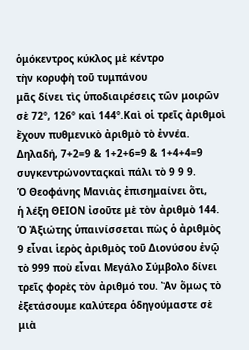ὁμόκεντρος κύκλος μὲ κέντρο
τὴν κορυφὴ τοῦ τυμπάνου
μᾶς δίνει τὶς ὑποδιαιρέσεις τῶν μοιρῶν
σὲ 72º, 126º καὶ 144º.Καὶ οἱ τρεῖς ἀριθμοὶ
ἔχουν πυθμενικὸ ἀριθμὸ τὸ ἐννέα.
Δηλαδή, 7+2=9 & 1+2+6=9 & 1+4+4=9 συγκεντρώνονταςκαὶ πάλι τὸ 9 9 9.
Ὁ Θεοφάνης Μανιὰς ἐπισημαίνει ὅτι,
ἡ λέξη ΘΕΙΟΝ ἰσοῦτε μὲ τὸν ἀριθμὸ 144.
Ὁ Ἀξιώτης ὑπαινίσσεται πὼς ὁ ἀριθμὸς 9 εἶναι ἱερὸς ἀριθμὸς τοῦ Διονύσου ἐνῷ τὸ 999 ποὺ εἶναι Μεγάλο Σύμβολο δίνει τρεῖς φορὲς τὸν ἀριθμό του. Ἂν ὅμως τὸ ἐξετάσουμε καλύτερα ὁδηγούμαστε σὲ μιὰ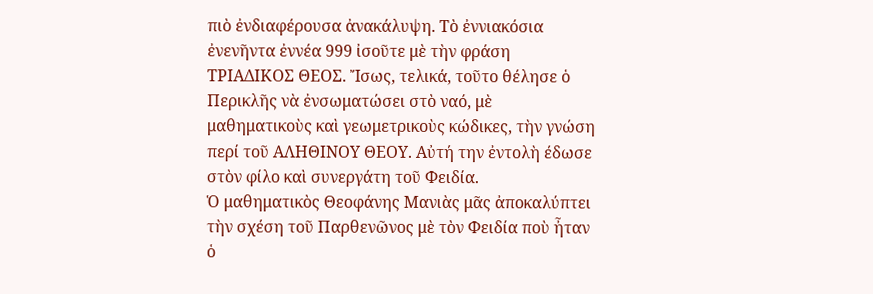πιὸ ἐνδιαφέρουσα ἀνακάλυψη. Τὸ ἐννιακόσια ἐνενῆντα ἐννέα 999 ἰσοῦτε μὲ τὴν φράση ΤΡΙΑΔΙΚΟΣ ΘΕΟΣ. Ἴσως, τελικά, τοῦτο θέλησε ὁ Περικλῆς νὰ ἐνσωματώσει στὸ ναό, μὲ μαθηματικοὺς καὶ γεωμετρικοὺς κώδικες, τὴν γνώση περί τοῦ ΑΛΗΘΙΝΟΥ ΘΕΟΥ. Αὐτή την ἐντολὴ έδωσε στὸν φίλο καὶ συνεργάτη τοῦ Φειδία.
Ὁ μαθηματικὸς Θεοφάνης Μανιὰς μᾶς ἀποκαλύπτει τὴν σχέση τοῦ Παρθενῶνος μὲ τὸν Φειδία ποὺ ἦταν ὁ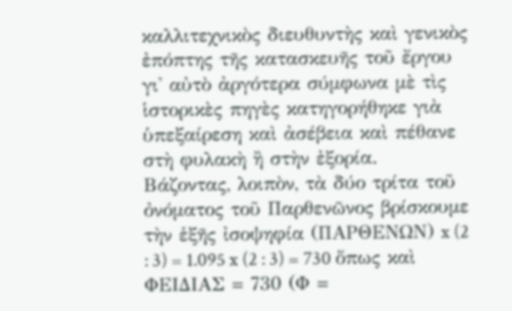καλλιτεχνικὸς διευθυντὴς καὶ γενικὸς ἐπόπτης τῆς κατασκευῆς τοῦ ἔργου γι' αὐτὸ ἀργότερα σύμφωνα μὲ τὶς ἱστορικὲς πηγὲς κατηγορήθηκε γιὰ ὑπεξαίρεση καὶ ἀσέβεια καὶ πέθανε στὴ φυλακὴ ἢ στὴν ἐξορία.
Βάζοντας, λοιπὸν, τὰ δύο τρίτα τοῦ ὀνόματος τοῦ Παρθενῶνος βρίσκουμε τὴν ἑξῆς ἰσοψηφία (ΠΑΡΘΕΝΩΝ) x (2 : 3) = 1.095 x (2 : 3) = 730 ὅπως καὶ ΦΕΙΔΙΑΣ = 730 (Φ =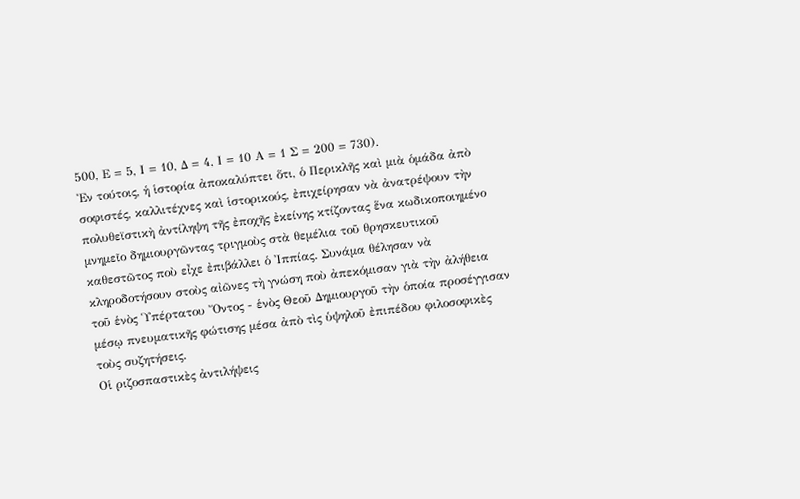500, Ε = 5, Ι = 10, Δ = 4, Ι = 10 Α = 1 Σ = 200 = 730).
Ἐν τούτοις, ἡ ἱστορία ἀποκαλύπτει ὅτι, ὁ Περικλῆς καὶ μιὰ ὁμάδα ἀπὸ σοφιστές, καλλιτέχνες καὶ ἱστορικούς, ἐπιχείρησαν νὰ ἀνατρέψουν τὴν πολυθεϊστικὴ ἀντίληψη τῆς ἐποχῆς ἐκείνης κτίζοντας ἕνα κωδικοποιημένο μνημεῖο δημιουργῶντας τριγμοὺς στὰ θεμέλια τοῦ θρησκευτικοῦ καθεστῶτος ποὺ εἶχε ἐπιβάλλει ὁ Ἰππίας. Συνάμα θέλησαν νὰ κληροδοτήσουν στοὺς αἰῶνες τὴ γνώση ποὺ ἀπεκόμισαν γιὰ τὴν ἀλήθεια τοῦ ἑνὸς Ὑπέρτατου Ὄντος - ἑνὸς Θεοῦ Δημιουργοῦ τὴν ὁποία προσέγγισαν μέσῳ πνευματικῆς φώτισης μέσα ἀπὸ τὶς ὑψηλοῦ ἐπιπέδου φιλοσοφικὲς τοὺς συζητήσεις.
Οἱ ριζοσπαστικὲς ἀντιλήψεις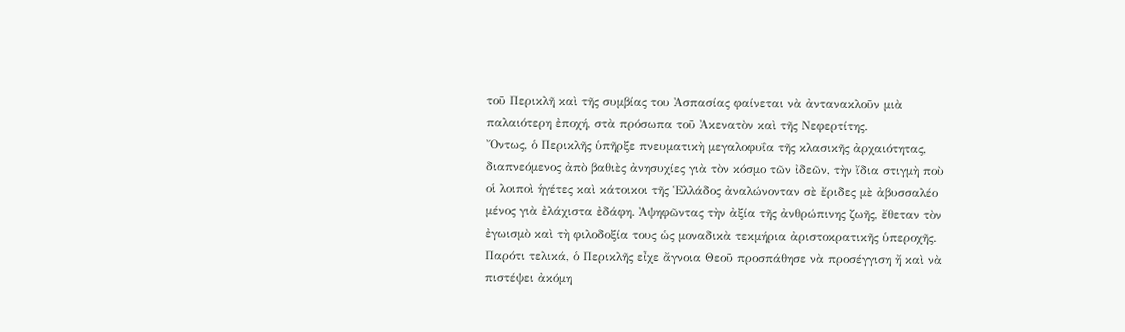τοῦ Περικλῆ καὶ τῆς συμβίας του Ἀσπασίας φαίνεται νὰ ἀντανακλοῦν μιὰ παλαιότερη ἐποχή, στὰ πρόσωπα τοῦ Ἀκενατὸν καὶ τῆς Νεφερτίτης.
Ὄντως, ὁ Περικλῆς ὑπῆρξε πνευματικὴ μεγαλοφυΐα τῆς κλασικῆς ἀρχαιότητας, διαπνεόμενος ἀπὸ βαθιὲς ἀνησυχίες γιὰ τὸν κόσμο τῶν ἰδεῶν, τὴν ἴδια στιγμὴ ποὺ οἱ λοιποὶ ἡγέτες καὶ κάτοικοι τῆς Ἑλλάδος ἀναλώνονταν σὲ ἔριδες μὲ ἀβυσσαλέο μένος γιὰ ἐλάχιστα ἐδάφη. Ἀψηφῶντας τὴν ἀξία τῆς ἀνθρώπινης ζωῆς, ἔθεταν τὸν ἐγωισμὸ καὶ τὴ φιλοδοξία τους ὡς μοναδικὰ τεκμήρια ἀριστοκρατικῆς ὑπεροχῆς.
Παρότι τελικά, ὁ Περικλῆς εἶχε ἄγνοια Θεοῦ προσπάθησε νὰ προσέγγιση ἤ καὶ νὰ πιστέψει ἀκόμη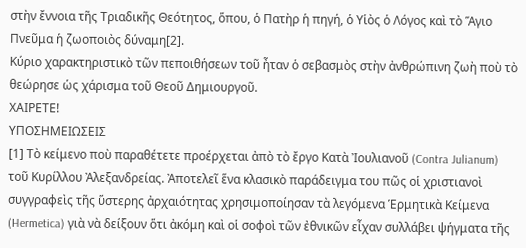στὴν ἔννοια τῆς Τριαδικῆς Θεότητος, ὅπου, ὁ Πατὴρ ἡ πηγή, ὁ Υἱὸς ὁ Λόγος καὶ τὸ Ἅγιο Πνεῦμα ἡ ζωοποιὸς δύναμη[2].
Κύριο χαρακτηριστικὸ τῶν πεποιθήσεων τοῦ ἦταν ὁ σεβασμὸς στὴν ἀνθρώπινη ζωὴ ποὺ τὸ θεώρησε ὡς χάρισμα τοῦ Θεοῦ Δημιουργοῦ.
ΧΑΙΡΕΤΕ!
ΥΠΟΣΗΜΕΙΩΣΕΙΣ
[1] Τὸ κείμενο ποὺ παραθέτετε προέρχεται ἀπὸ τὸ ἔργο Κατὰ Ἰουλιανοῦ (Contra Julianum) τοῦ Κυρίλλου Ἀλεξανδρείας. Ἀποτελεῖ ἕνα κλασικὸ παράδειγμα του πῶς οἱ χριστιανοὶ συγγραφεὶς τῆς ὕστερης ἀρχαιότητας χρησιμοποίησαν τὰ λεγόμενα Ἑρμητικὰ Κείμενα (Hermetica) γιὰ νὰ δείξουν ὅτι ἀκόμη καὶ οἱ σοφοὶ τῶν ἐθνικῶν εἶχαν συλλάβει ψήγματα τῆς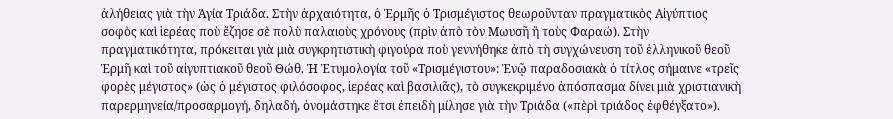ἀλήθειας γιὰ τὴν Ἁγία Τριάδα. Στὴν ἀρχαιότητα, ὁ Ἑρμῆς ὁ Τρισμέγιστος θεωροῦνταν πραγματικὸς Αἰγύπτιος σοφὸς καὶ ἱερέας ποὺ ἔζησε σὲ πολὺ παλαιοὺς χρόνους (πρὶν ἀπὸ τὸν Μωυσῆ ἢ τοὺς Φαραώ). Στὴν πραγματικότητα, πρόκειται γιὰ μιὰ συγκρητιστικὴ φιγούρα ποὺ γεννήθηκε ἀπὸ τὴ συγχώνευση τοῦ ἑλληνικοῦ θεοῦ Ἑρμῆ καὶ τοῦ αἰγυπτιακοῦ θεοῦ Θώθ. Ἡ Ἐτυμολογία τοῦ «Τρισμέγιστου»: Ἐνῷ παραδοσιακὰ ὁ τίτλος σήμαινε «τρεῖς φορὲς μέγιστος» (ὡς ὁ μέγιστος φιλόσοφος, ἱερέας καὶ βασιλιᾶς), τὸ συγκεκριμένο ἀπόσπασμα δίνει μιὰ χριστιανικὴ παρερμηνεία/προσαρμογή, δηλαδή, ὀνομάστηκε ἔτσι ἐπειδὴ μίλησε γιὰ τὴν Τριάδα («πὲρὶ τριάδος ἐφθέγξατο»).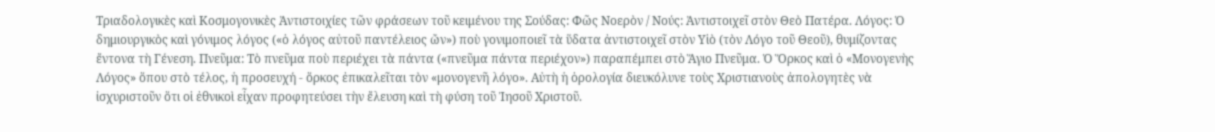Τριαδολογικὲς καὶ Κοσμογονικὲς Ἀντιστοιχίες τῶν φράσεων τοῦ κειμένου της Σούδας: Φῶς Νοερὸν / Νούς: Ἀντιστοιχεῖ στὸν Θεὸ Πατέρα. Λόγος: Ὁ δημιουργικὸς καὶ γόνιμος λόγος («ὁ λόγος αὐτοῦ παντέλειος ὤν») ποὺ γονιμοποιεῖ τὰ ὕδατα ἀντιστοιχεῖ στὸν Υἱὸ (τὸν Λόγο τοῦ Θεοῦ), θυμίζοντας ἔντονα τὴ Γένεση. Πνεῦμα: Τὸ πνεῦμα ποὺ περιέχει τὰ πάντα («πνεῦμα πάντα περιέχον») παραπέμπει στὸ Ἅγιο Πνεῦμα. Ὁ Ὅρκος καὶ ὁ «Μονογενὴς Λόγος» ὅπου στὸ τέλος, ἡ προσευχή - ὅρκος ἐπικαλεῖται τὸν «μονογενῆ λόγο». Αὐτὴ ἡ ὁρολογία διευκόλυνε τοὺς Χριστιανοὺς ἀπολογητὲς νὰ ἰσχυριστοῦν ὅτι οἱ ἐθνικοὶ εἶχαν προφητεύσει τὴν ἔλευση καὶ τὴ φύση τοῦ Ἰησοῦ Χριστοῦ.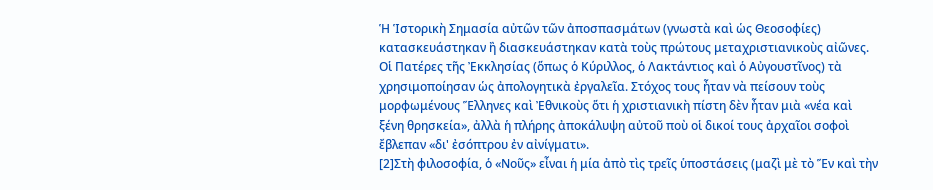Ἡ Ἱστορικὴ Σημασία αὐτῶν τῶν ἀποσπασμάτων (γνωστὰ καὶ ὡς Θεοσοφίες) κατασκευάστηκαν ἢ διασκευάστηκαν κατὰ τοὺς πρώτους μεταχριστιανικοὺς αἰῶνες. Οἱ Πατέρες τῆς Ἐκκλησίας (ὅπως ὁ Κύριλλος, ὁ Λακτάντιος καὶ ὁ Αὐγουστῖνος) τὰ χρησιμοποίησαν ὡς ἀπολογητικὰ ἐργαλεῖα. Στόχος τους ἦταν νὰ πείσουν τοὺς μορφωμένους Ἕλληνες καὶ Ἐθνικοὺς ὅτι ἡ χριστιανικὴ πίστη δὲν ἦταν μιὰ «νέα καὶ ξένη θρησκεία», ἀλλὰ ἡ πλήρης ἀποκάλυψη αὐτοῦ ποὺ οἱ δικοί τους ἀρχαῖοι σοφοὶ ἔβλεπαν «δι' ἐσόπτρου ἐν αἰνίγματι».
[2]Στὴ φιλοσοφία, ὁ «Νοῦς» εἶναι ἡ μία ἀπὸ τὶς τρεῖς ὑποστάσεις (μαζὶ μὲ τὸ Ἕν καὶ τὴν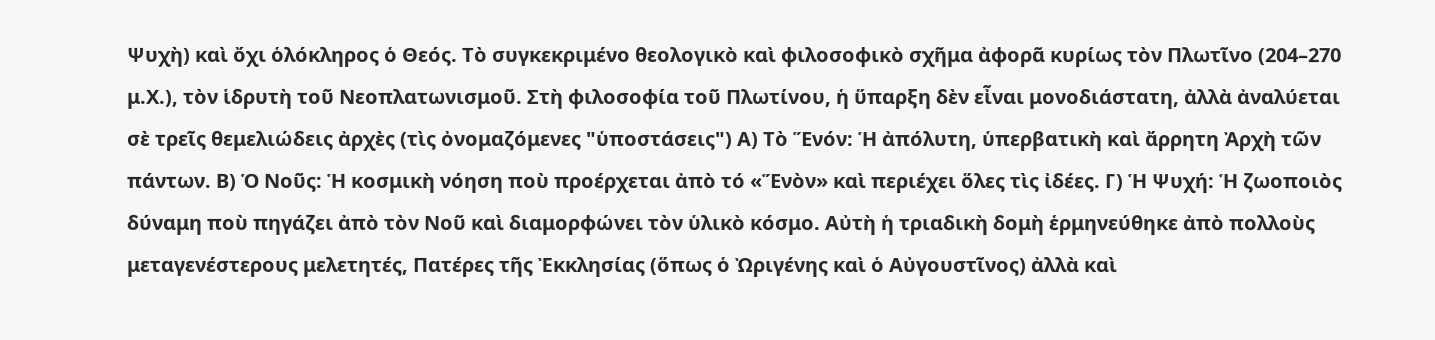Ψυχὴ) καὶ ὄχι ὁλόκληρος ὁ Θεός. Τὸ συγκεκριμένο θεολογικὸ καὶ φιλοσοφικὸ σχῆμα ἀφορᾶ κυρίως τὸν Πλωτῖνο (204–270 μ.Χ.), τὸν ἱδρυτὴ τοῦ Νεοπλατωνισμοῦ. Στὴ φιλοσοφία τοῦ Πλωτίνου, ἡ ὕπαρξη δὲν εἶναι μονοδιάστατη, ἀλλὰ ἀναλύεται σὲ τρεῖς θεμελιώδεις ἀρχὲς (τὶς ὀνομαζόμενες "ὑποστάσεις") Α) Τὸ Ἕνόν: Ἡ ἀπόλυτη, ὑπερβατικὴ καὶ ἄρρητη Ἀρχὴ τῶν πάντων. Β) Ὁ Νοῦς: Ἡ κοσμικὴ νόηση ποὺ προέρχεται ἀπὸ τό «Ἕνὸν» καὶ περιέχει ὅλες τὶς ἰδέες. Γ) Ἡ Ψυχή: Ἡ ζωοποιὸς δύναμη ποὺ πηγάζει ἀπὸ τὸν Νοῦ καὶ διαμορφώνει τὸν ὑλικὸ κόσμο. Αὐτὴ ἡ τριαδικὴ δομὴ ἑρμηνεύθηκε ἀπὸ πολλοὺς μεταγενέστερους μελετητές, Πατέρες τῆς Ἐκκλησίας (ὅπως ὁ Ὠριγένης καὶ ὁ Αὐγουστῖνος) ἀλλὰ καὶ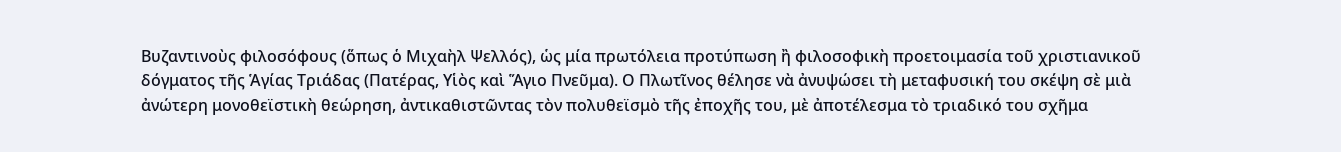Βυζαντινοὺς φιλοσόφους (ὅπως ὁ Μιχαὴλ Ψελλός), ὡς μία πρωτόλεια προτύπωση ἢ φιλοσοφικὴ προετοιμασία τοῦ χριστιανικοῦ δόγματος τῆς Ἁγίας Τριάδας (Πατέρας, Υἱὸς καὶ Ἅγιο Πνεῦμα). Ο Πλωτῖνος θέλησε νὰ ἀνυψώσει τὴ μεταφυσική του σκέψη σὲ μιὰ ἀνώτερη μονοθεϊστικὴ θεώρηση, ἀντικαθιστῶντας τὸν πολυθεϊσμὸ τῆς ἐποχῆς του, μὲ ἀποτέλεσμα τὸ τριαδικό του σχῆμα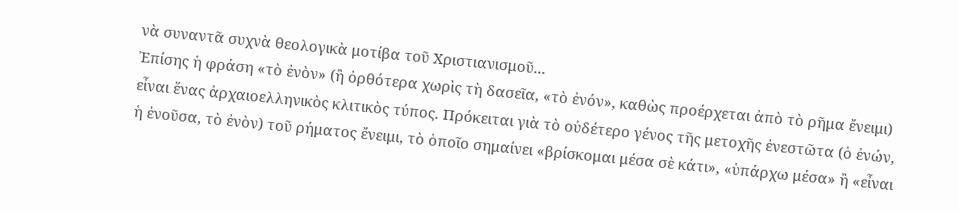νὰ συναντᾶ συχνὰ θεολογικὰ μοτίβα τοῦ Χριστιανισμοῦ...
Ἐπίσης ἡ φράση «τὸ ἐνὸν» (ἢ ὀρθότερα χωρὶς τὴ δασεῖα, «τὸ ἐνόν», καθὼς προέρχεται ἀπὸ τὸ ρῆμα ἔνειμι) εἶναι ἕνας ἀρχαιοελληνικὸς κλιτικὸς τύπος. Πρόκειται γιὰ τὸ οὐδέτερο γένος τῆς μετοχῆς ἐνεστῶτα (ὁ ἐνών, ἡ ἐνοῦσα, τὸ ἐνὸν) τοῦ ρήματος ἔνειμι, τὸ ὁποῖο σημαίνει «βρίσκομαι μέσα σὲ κάτι», «ὑπάρχω μέσα» ἢ «εἶναι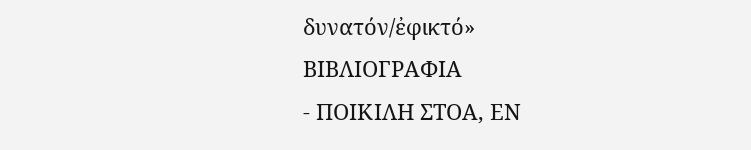δυνατόν/ἐφικτό»
ΒΙΒΛΙΟΓΡΑΦΙΑ
- ΠΟΙΚΙΛΗ ΣΤΟΑ, ΕΝ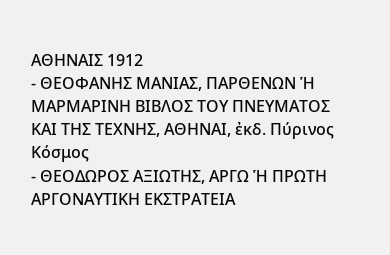ΑΘΗΝΑΙΣ 1912
- ΘΕΟΦΑΝΗΣ ΜΑΝΙΑΣ, ΠΑΡΘΕΝΩΝ Ἡ ΜΑΡΜΑΡΙΝΗ ΒΙΒΛΟΣ ΤΟΥ ΠΝΕΥΜΑΤΟΣ ΚΑΙ ΤΗΣ ΤΕΧΝΗΣ, ΑΘΗΝΑΙ, ἐκδ. Πύρινος Κόσμος
- ΘΕΟΔΩΡΟΣ ΑΞΙΩΤΗΣ, ΑΡΓΩ Ἡ ΠΡΩΤΗ ΑΡΓΟΝΑΥΤΙΚΗ ΕΚΣΤΡΑΤΕΙΑ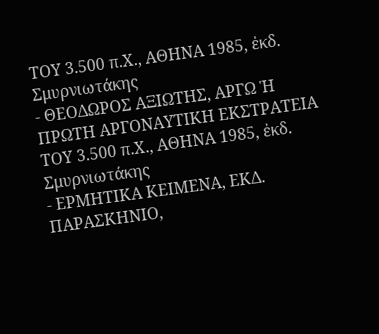ΤΟΥ 3.500 π.Χ., ΑΘΗΝΑ 1985, ἐκδ. Σμυρνιωτάκης
- ΘΕΟΔΩΡΟΣ ΑΞΙΩΤΗΣ, ΑΡΓΩ Ἡ ΠΡΩΤΗ ΑΡΓΟΝΑΥΤΙΚΗ ΕΚΣΤΡΑΤΕΙΑ ΤΟΥ 3.500 π.Χ., ΑΘΗΝΑ 1985, ἐκδ. Σμυρνιωτάκης
- ΕΡΜΗΤΙΚΑ ΚΕΙΜΕΝΑ, ΕΚΔ. ΠΑΡΑΣΚΗΝΙΟ,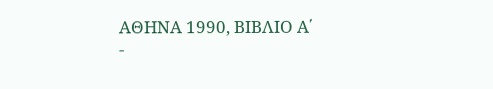ΑΘΗΝΑ 1990, ΒΙΒΛΙΟ Α΄
-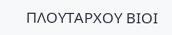ΠΛΟΥΤΑΡΧΟΥ ΒΙΟΙ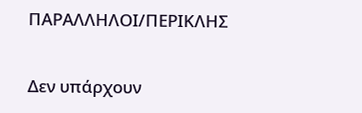ΠΑΡΑΛΛΗΛΟΙ/ΠΕΡΙΚΛΗΣ


Δεν υπάρχουν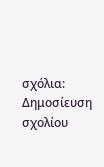σχόλια:
Δημοσίευση σχολίου